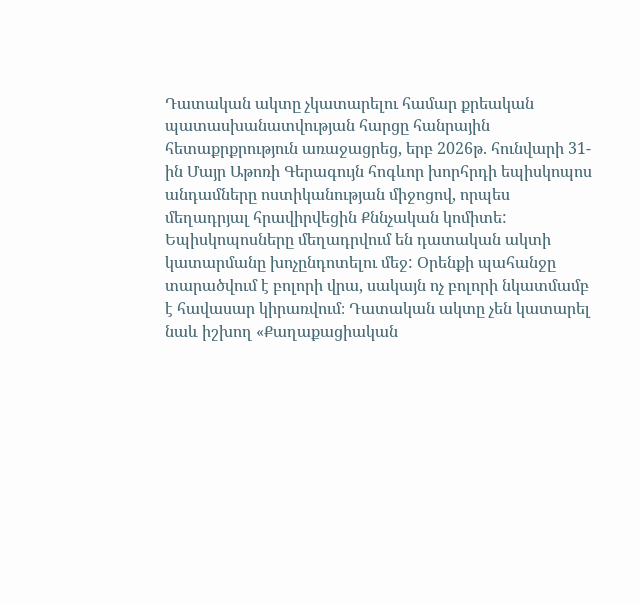Դատական ակտը չկատարելու համար քրեական պատասխանատվության հարցը հանրային հետաքրքրություն առաջացրեց, երբ 2026թ. հունվարի 31-ին Մայր Աթոռի Գերագույն հոգևոր խորհրդի եպիսկոպոս անդամները ոստիկանության միջոցով, որպես մեղադրյալ հրավիրվեցին Քննչական կոմիտե: Եպիսկոպոսները մեղադրվում են դատական ակտի կատարմանը խոչընդոտելու մեջ: Օրենքի պահանջը տարածվում է բոլորի վրա, սակայն ոչ բոլորի նկատմամբ է հավասար կիրառվում։ Դատական ակտը չեն կատարել նաև իշխող «Քաղաքացիական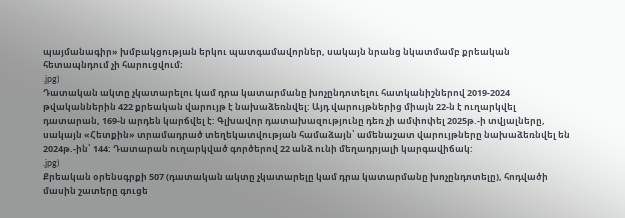պայմանագիր» խմբակցության երկու պատգամավորներ, սակայն նրանց նկատմամբ քրեական հետապնդում չի հարուցվում։
.jpg)
Դատական ակտը չկատարելու կամ դրա կատարմանը խոչընդոտելու հատկանիշներով 2019-2024 թվականներին 422 քրեական վարույթ է նախաձեռնվել: Այդ վարույթներից միայն 22-ն է ուղարկվել դատարան, 169-ն արդեն կարճվել է: Գլխավոր դատախազությունը դեռ չի ամփոփել 2025թ.-ի տվյալները, սակայն «Հետքին» տրամադրած տեղեկատվության համաձայն՝ ամենաշատ վարույթները նախաձեռնվել են 2024թ.-ին՝ 144: Դատարան ուղարկված գործերով 22 անձ ունի մեղադրյալի կարգավիճակ:
.jpg)
Քրեական օրենսգրքի 507 (դատական ակտը չկատարելը կամ դրա կատարմանը խոչընդոտելը), հոդվածի մասին շատերը գուցե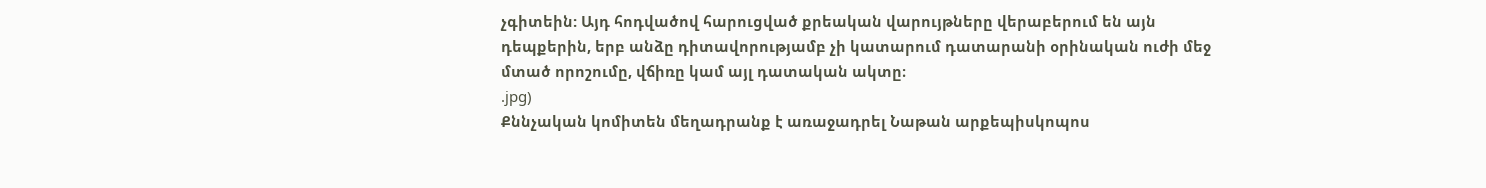չգիտեին: Այդ հոդվածով հարուցված քրեական վարույթները վերաբերում են այն դեպքերին, երբ անձը դիտավորությամբ չի կատարում դատարանի օրինական ուժի մեջ մտած որոշումը, վճիռը կամ այլ դատական ակտը։
.jpg)
Քննչական կոմիտեն մեղադրանք է առաջադրել Նաթան արքեպիսկոպոս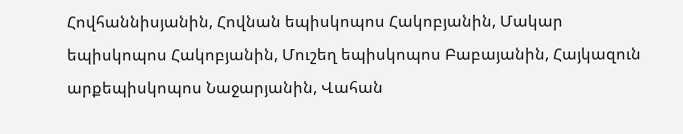Հովհաննիսյանին, Հովնան եպիսկոպոս Հակոբյանին, Մակար եպիսկոպոս Հակոբյանին, Մուշեղ եպիսկոպոս Բաբայանին, Հայկազուն արքեպիսկոպոս Նաջարյանին, Վահան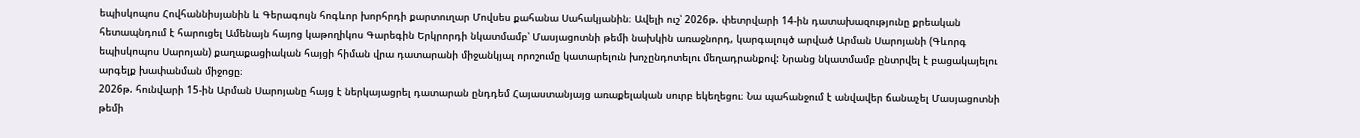եպիսկոպոս Հովհաննիսյանին և Գերագույն հոգևոր խորհրդի քարտուղար Մովսես քահանա Սահակյանին։ Ավելի ուշ՝ 2026թ. փետրվարի 14-ին դատախազությունը քրեական հետապնդում է հարուցել Ամենայն հայոց կաթողիկոս Գարեգին Երկրորդի նկատմամբ՝ Մասյացոտնի թեմի նախկին առաջնորդ, կարգալույծ արված Արման Սարոյանի (Գևորգ եպիսկոպոս Սարոյան) քաղաքացիական հայցի հիման վրա դատարանի միջանկյալ որոշումը կատարելուն խոչընդոտելու մեղադրանքով: Նրանց նկատմամբ ընտրվել է բացակայելու արգելք խափանման միջոցը։
2026թ. հունվարի 15-ին Արման Սարոյանը հայց է ներկայացրել դատարան ընդդեմ Հայաստանյայց առաքելական սուրբ եկեղեցու։ Նա պահանջում է անվավեր ճանաչել Մասյացոտնի թեմի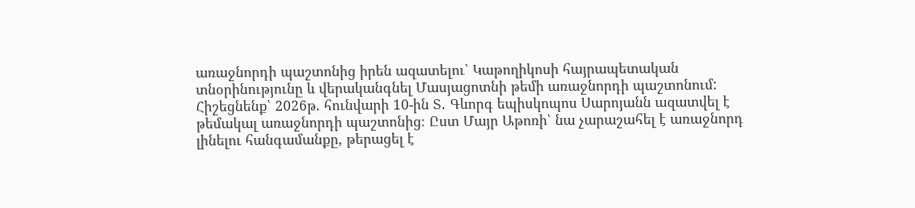առաջնորդի պաշտոնից իրեն ազատելու՝ Կաթողիկոսի հայրապետական տնօրինությունը և վերականգնել Մասյացոտնի թեմի առաջնորդի պաշտոնում:
Հիշեցնենք՝ 2026թ. հունվարի 10-ին Տ․ Գևորգ եպիսկոպոս Սարոյանն ազատվել է թեմակալ առաջնորդի պաշտոնից։ Ըստ Մայր Աթոռի՝ նա չարաշահել է առաջնորդ լինելու հանգամանքը, թերացել է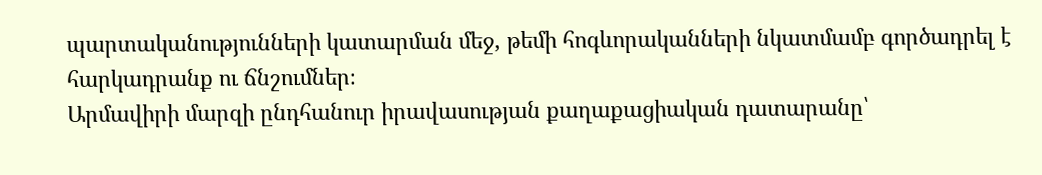պարտականությունների կատարման մեջ, թեմի հոգևորականների նկատմամբ գործադրել է հարկադրանք ու ճնշումներ։
Արմավիրի մարզի ընդհանուր իրավասության քաղաքացիական դատարանը՝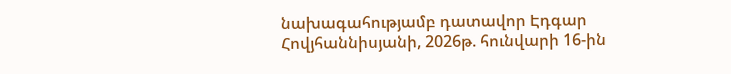նախագահությամբ դատավոր Էդգար Հովյհաննիսյանի, 2026թ. հունվարի 16-ին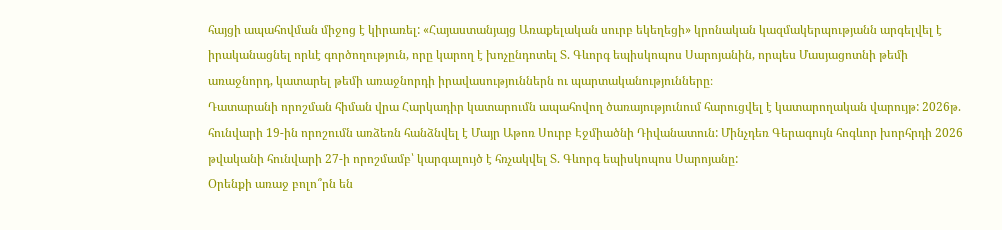հայցի ապահովման միջոց է կիրառել: «Հայաստանյայց Առաքելական սուրբ եկեղեցի» կրոնական կազմակերպությանն արգելվել է իրականացնել որևէ գործողություն, որը կարող է խոչընդոտել Տ. Գևորգ եպիսկոպոս Սարոյանին, որպես Մասյացոտնի թեմի առաջնորդ, կատարել թեմի առաջնորդի իրավասություններն ու պարտականությունները։
Դատարանի որոշման հիման վրա Հարկադիր կատարումն ապահովող ծառայությունում հարուցվել է կատարողական վարույթ: 2026թ. հունվարի 19-ին որոշումն առձեռն հանձնվել է Մայր Աթոռ Սուրբ Էջմիածնի Դիվանատուն: Մինչդեռ Գերագույն հոգևոր խորհրդի 2026 թվականի հունվարի 27-ի որոշմամբ՝ կարգալույծ է հռչակվել Տ. Գևորգ եպիսկոպոս Սարոյանը:
Օրենքի առաջ բոլո՞րն են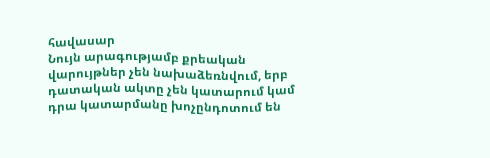հավասար
Նույն արագությամբ քրեական վարույթներ չեն նախաձեռնվում, երբ դատական ակտը չեն կատարում կամ դրա կատարմանը խոչընդոտում են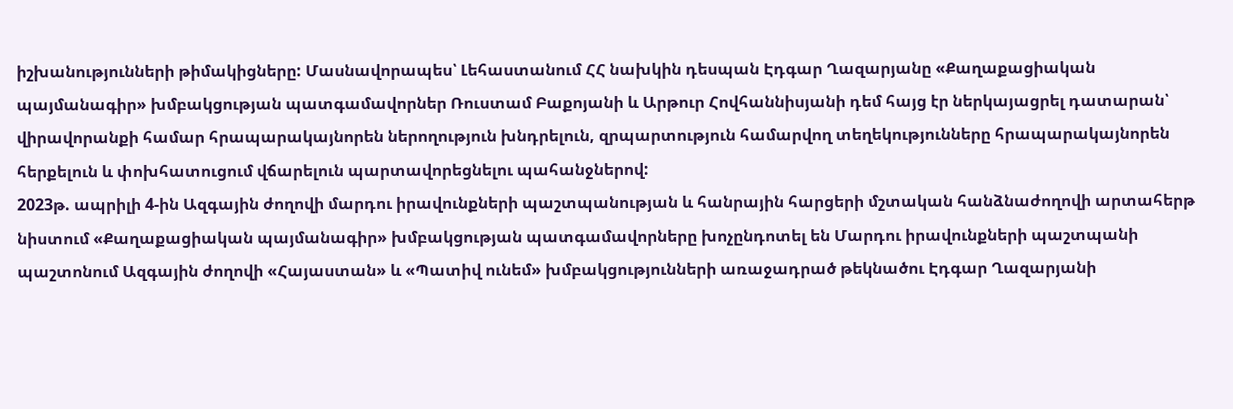իշխանությունների թիմակիցները: Մասնավորապես՝ Լեհաստանում ՀՀ նախկին դեսպան Էդգար Ղազարյանը «Քաղաքացիական պայմանագիր» խմբակցության պատգամավորներ Ռուստամ Բաքոյանի և Արթուր Հովհաննիսյանի դեմ հայց էր ներկայացրել դատարան՝ վիրավորանքի համար հրապարակայնորեն ներողություն խնդրելուն, զրպարտություն համարվող տեղեկությունները հրապարակայնորեն հերքելուն և փոխհատուցում վճարելուն պարտավորեցնելու պահանջներով:
2023թ. ապրիլի 4-ին Ազգային ժողովի մարդու իրավունքների պաշտպանության և հանրային հարցերի մշտական հանձնաժողովի արտահերթ նիստում «Քաղաքացիական պայմանագիր» խմբակցության պատգամավորները խոչընդոտել են Մարդու իրավունքների պաշտպանի պաշտոնում Ազգային ժողովի «Հայաստան» և «Պատիվ ունեմ» խմբակցությունների առաջադրած թեկնածու Էդգար Ղազարյանի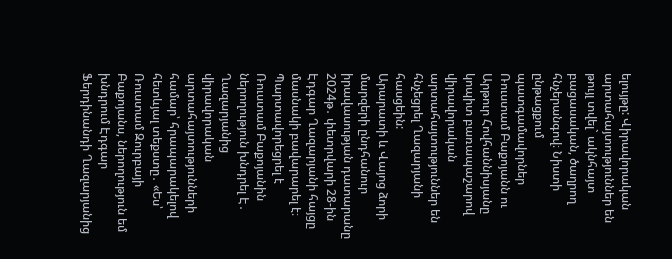ելույթը: Վիրավորական արտահայտություններ են թույլ տվել` ակնհայտ բացասական, ծաղրող հնչերանգով։ Նիստի ընթացքում պատգամավորներ Ռուստամ Բաքոյանն ու Արթուր Հովհաննիսյանը կոպիտ բառապաշարով վիրավորական արտահայտություններ են հնչեցրել Ղազարյանի հասցեին:
Արարատի և Վայոց ձորի մարզերի ընդհանուր իրավասության դատարանը 2024թ․ փետրվարի 28-ին Էդգար Ղազարյանի հայցը մասնակի բավարարել է։ Պարտավորեցրել է Ռուստամ Բաքոյանին ներողություն խնդրել Է․ Ղազարյանից վիրավորական արտահայտությունների համար՝ հրապարակելով հետևյալ տեքստը․ «Ես՝ Ռուստամ Զուրբայի Բաքոյանս, ներողություն եմ խնդրում Էդգար Ֆերդինանդի Ղազարյանից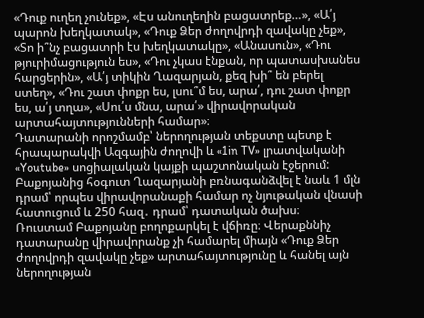«Դուք ուղեղ չունեք», «Էս անուղեղին բացատրեք…», «Ա՛յ պարոն խեղկատակ», «Դուք Ձեր ժողովրդի զավակը չեք», «Տո ի՞նչ բացատրի էս խեղկատակը», «Անասուն», «Դու թյուրիմացություն ես», «Դու չկաս էնքան, որ պատասխանես հարցերին», «Ա՛յ տիկին Ղազարյան, քեզ խի՞ են բերել ստեղ», «Դու շատ փոքր ես, լսու՞մ ես, արա՛, դու շատ փոքր ես, ա՛յ տղա», «Սու՛ս մնա, արա՛» վիրավորական արտահայտությունների համար»։
Դատարանի որոշմամբ՝ ներողության տեքստը պետք է հրապարակվի Ազգային ժողովի և «1in TV» լրատվականի «Youtube» սոցիալական կայքի պաշտոնական էջերում: Բաքոյանից հօգուտ Ղազարյանի բռնագանձվել է նաև 1 մլն դրամ՝ որպես վիրավորանաքի համար ոչ նյութական վնասի հատուցում և 250 հազ․ դրամ՝ դատական ծախս։
Ռուստամ Բաքոյանը բողոքարկել է վճիռը։ Վերաքննիչ դատարանը վիրավորանք չի համարել միայն «Դուք Ձեր ժողովրդի զավակը չեք» արտահայտությունը և հանել այն ներողության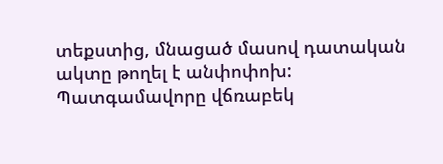տեքստից, մնացած մասով դատական ակտը թողել է անփոփոխ: Պատգամավորը վճռաբեկ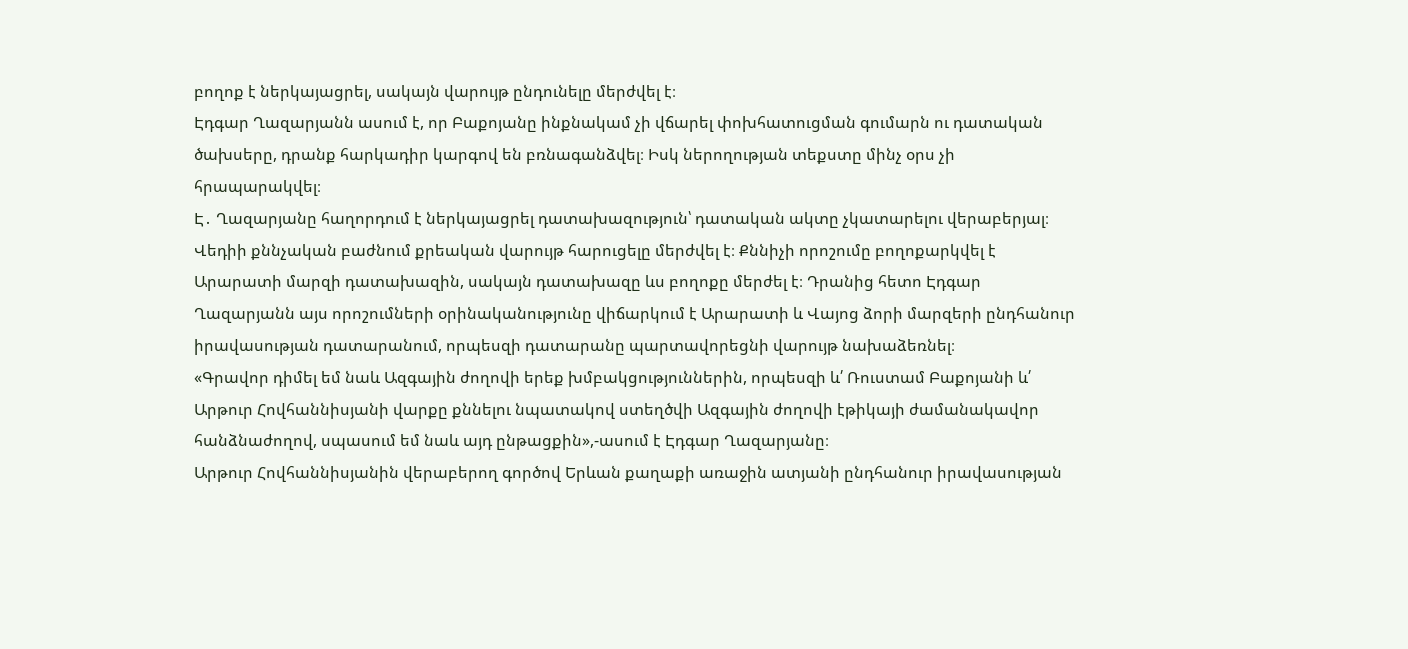բողոք է ներկայացրել, սակայն վարույթ ընդունելը մերժվել է։
Էդգար Ղազարյանն ասում է, որ Բաքոյանը ինքնակամ չի վճարել փոխհատուցման գումարն ու դատական ծախսերը, դրանք հարկադիր կարգով են բռնագանձվել։ Իսկ ներողության տեքստը մինչ օրս չի հրապարակվել։
Է․ Ղազարյանը հաղորդում է ներկայացրել դատախազություն՝ դատական ակտը չկատարելու վերաբերյալ։ Վեդիի քննչական բաժնում քրեական վարույթ հարուցելը մերժվել է։ Քննիչի որոշումը բողոքարկվել է Արարատի մարզի դատախազին, սակայն դատախազը ևս բողոքը մերժել է։ Դրանից հետո Էդգար Ղազարյանն այս որոշումների օրինականությունը վիճարկում է Արարատի և Վայոց ձորի մարզերի ընդհանուր իրավասության դատարանում, որպեսզի դատարանը պարտավորեցնի վարույթ նախաձեռնել։
«Գրավոր դիմել եմ նաև Ազգային ժողովի երեք խմբակցություններին, որպեսզի և՛ Ռուստամ Բաքոյանի և՛ Արթուր Հովհաննիսյանի վարքը քննելու նպատակով ստեղծվի Ազգային ժողովի էթիկայի ժամանակավոր հանձնաժողով, սպասում եմ նաև այդ ընթացքին»,-ասում է Էդգար Ղազարյանը։
Արթուր Հովհաննիսյանին վերաբերող գործով Երևան քաղաքի առաջին ատյանի ընդհանուր իրավասության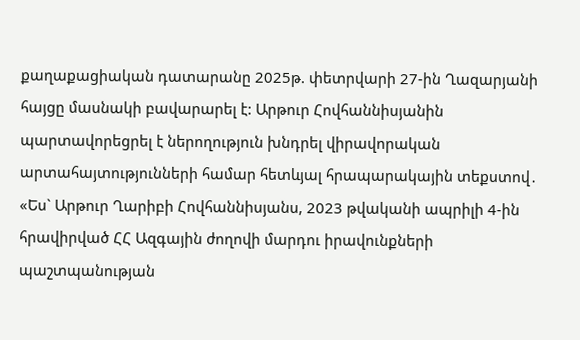քաղաքացիական դատարանը 2025թ. փետրվարի 27-ին Ղազարյանի հայցը մասնակի բավարարել է: Արթուր Հովհաննիսյանին պարտավորեցրել է ներողություն խնդրել վիրավորական արտահայտությունների համար հետևյալ հրապարակային տեքստով․ «Ես` Արթուր Ղարիբի Հովհաննիսյանս, 2023 թվականի ապրիլի 4-ին հրավիրված ՀՀ Ազգային ժողովի մարդու իրավունքների պաշտպանության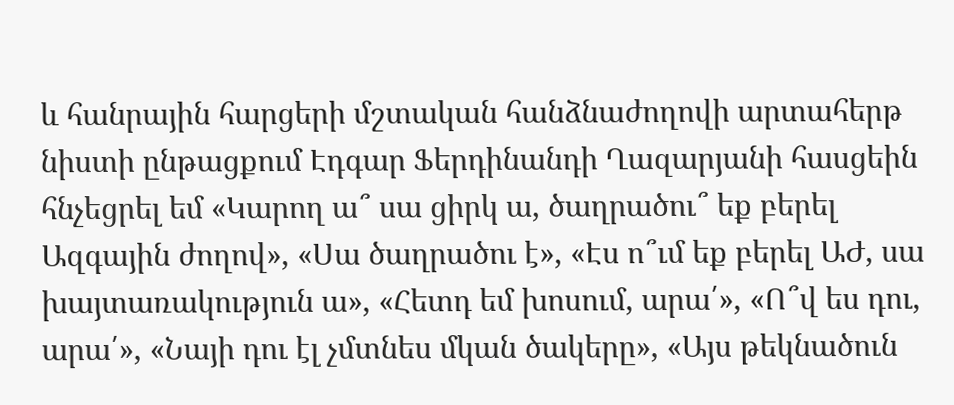և հանրային հարցերի մշտական հանձնաժողովի արտահերթ նիստի ընթացքում Էդգար Ֆերդինանդի Ղազարյանի հասցեին հնչեցրել եմ «Կարող ա՞ սա ցիրկ ա, ծաղրածու՞ եք բերել Ազգային ժողով», «Սա ծաղրածու է», «Էս ո՞ւմ եք բերել ԱԺ, սա խայտառակություն ա», «Հետդ եմ խոսում, արա՛», «Ո՞վ ես դու, արա՛», «Նայի դու էլ չմտնես մկան ծակերը», «Այս թեկնածուն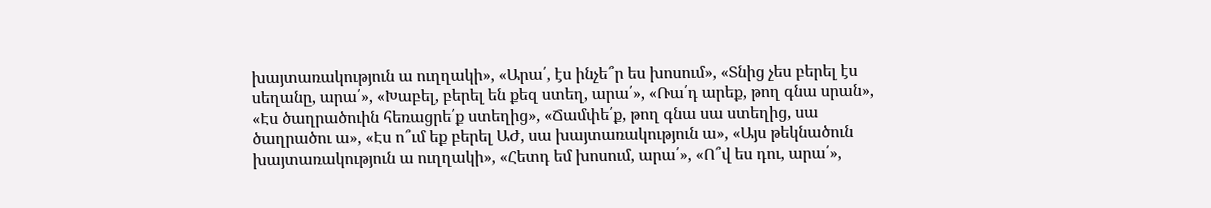խայտառակություն ա ուղղակի», «Արա՛, էս ինչե՞ր ես խոսում», «Տնից չես բերել էս սեղանը, արա՛», «Խաբել, բերել են քեզ ստեղ, արա՛», «Ռա՛դ արեք, թող գնա սրան», «Էս ծաղրածուին հեռացրե՛ք ստեղից», «Ճամփե՛ք, թող գնա սա ստեղից, սա ծաղրածու ա», «Էս ո՞ւմ եք բերել ԱԺ, սա խայտառակություն ա», «Այս թեկնածուն խայտառակություն ա ուղղակի», «Հետդ եմ խոսում, արա՛», «Ո՞վ ես դու, արա՛»,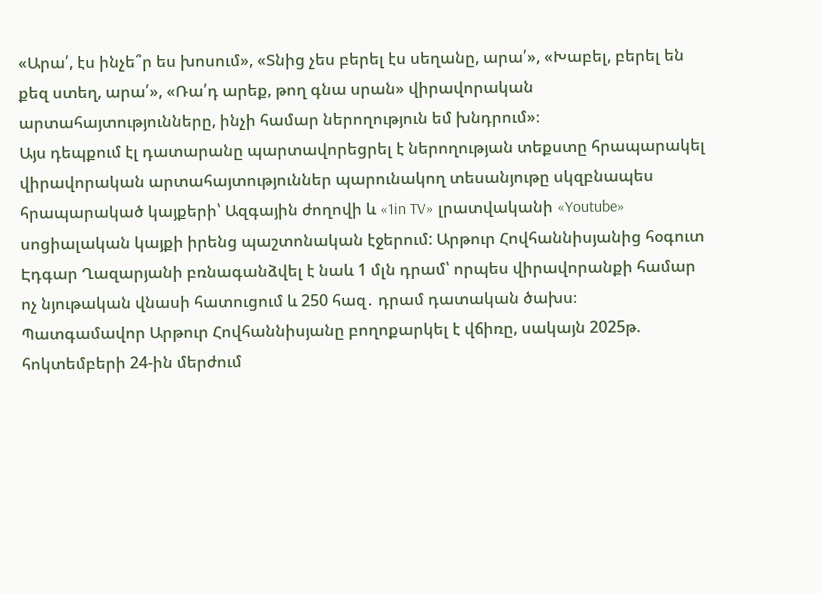«Արա՛, էս ինչե՞ր ես խոսում», «Տնից չես բերել էս սեղանը, արա՛», «Խաբել, բերել են քեզ ստեղ, արա՛», «Ռա՛դ արեք, թող գնա սրան» վիրավորական արտահայտությունները, ինչի համար ներողություն եմ խնդրում»։
Այս դեպքում էլ դատարանը պարտավորեցրել է ներողության տեքստը հրապարակել վիրավորական արտահայտություններ պարունակող տեսանյութը սկզբնապես հրապարակած կայքերի՝ Ազգային ժողովի և «1in TV» լրատվականի «Youtube» սոցիալական կայքի իրենց պաշտոնական էջերում: Արթուր Հովհաննիսյանից հօգուտ Էդգար Ղազարյանի բռնագանձվել է նաև 1 մլն դրամ՝ որպես վիրավորանքի համար ոչ նյութական վնասի հատուցում և 250 հազ․ դրամ դատական ծախս։
Պատգամավոր Արթուր Հովհաննիսյանը բողոքարկել է վճիռը, սակայն 2025թ. հոկտեմբերի 24-ին մերժում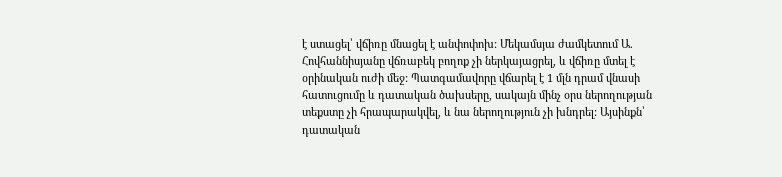է ստացել՝ վճիռը մնացել է անփոփոխ: Մեկամսյա ժամկետում Ա. Հովհաննիսյանը վճռաբեկ բողոք չի ներկայացրել, և վճիռը մտել է օրինական ուժի մեջ: Պատգամավորը վճարել է 1 մլն դրամ վնասի հատուցումը և դատական ծախսերը, սակայն մինչ օրս ներողության տեքստը չի հրապարակվել, և նա ներողություն չի խնդրել: Այսինքն՝ դատական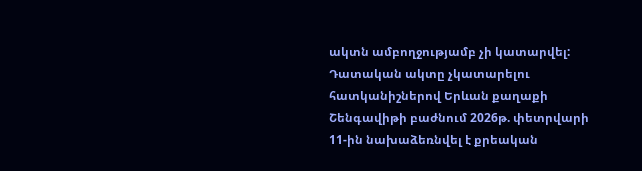ակտն ամբողջությամբ չի կատարվել:
Դատական ակտը չկատարելու հատկանիշներով Երևան քաղաքի Շենգավիթի բաժնում 2026թ. փետրվարի 11-ին նախաձեռնվել է քրեական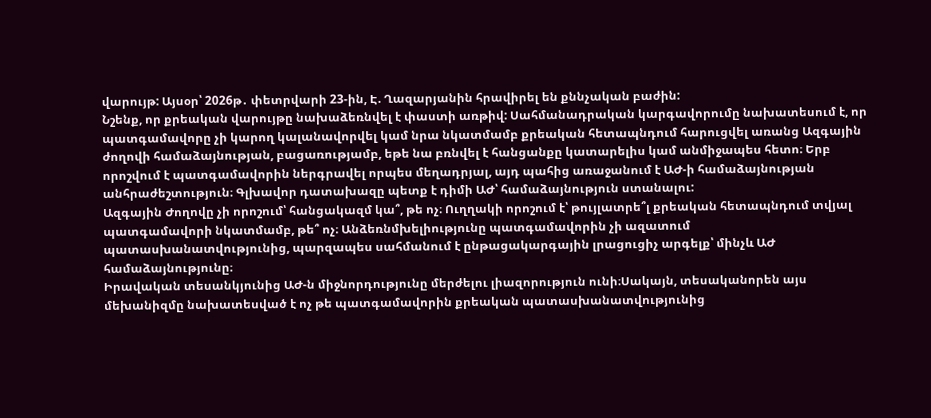վարույթ: Այսօր՝ 2026թ․ փետրվարի 23-ին, Է. Ղազարյանին հրավիրել են քննչական բաժին:
Նշենք, որ քրեական վարույթը նախաձեռնվել է փաստի առթիվ: Սահմանադրական կարգավորումը նախատեսում է, որ պատգամավորը չի կարող կալանավորվել կամ նրա նկատմամբ քրեական հետապնդում հարուցվել առանց Ազգային ժողովի համաձայնության, բացառությամբ, եթե նա բռնվել է հանցանքը կատարելիս կամ անմիջապես հետո։ Երբ որոշվում է պատգամավորին ներգրավել որպես մեղադրյալ, այդ պահից առաջանում է ԱԺ-ի համաձայնության անհրաժեշտություն։ Գլխավոր դատախազը պետք է դիմի ԱԺ՝ համաձայնություն ստանալու:
Ազգային Ժողովը չի որոշում՝ հանցակազմ կա՞, թե ոչ։ Ուղղակի որոշում է՝ թույլատրե՞լ քրեական հետապնդում տվյալ պատգամավորի նկատմամբ, թե՞ ոչ։ Անձեռնմխելիությունը պատգամավորին չի ազատում պատասխանատվությունից, պարզապես սահմանում է ընթացակարգային լրացուցիչ արգելք՝ մինչև ԱԺ համաձայնությունը։
Իրավական տեսանկյունից ԱԺ-ն միջնորդությունը մերժելու լիազորություն ունի։Սակայն, տեսականորեն այս մեխանիզմը նախատեսված է ոչ թե պատգամավորին քրեական պատասխանատվությունից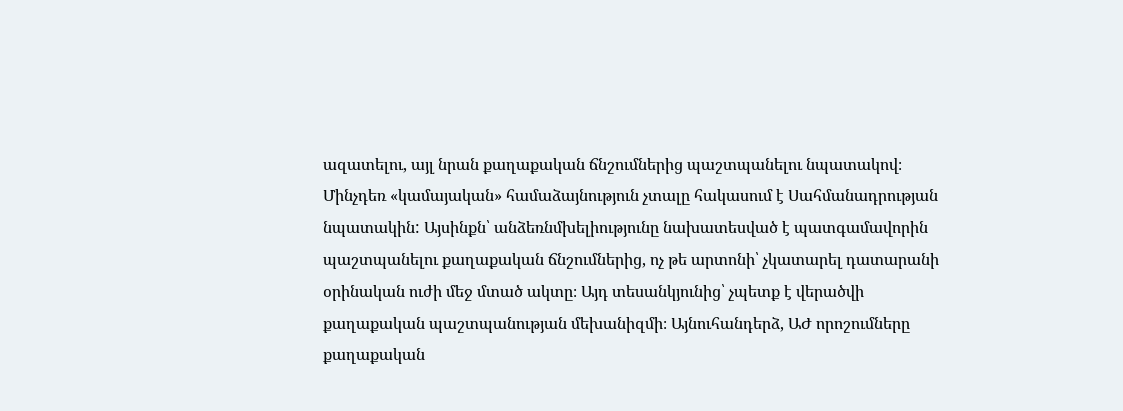ազատելու, այլ նրան քաղաքական ճնշումներից պաշտպանելու նպատակով։ Մինչդեռ «կամայական» համաձայնություն չտալը հակասում է Սահմանադրության նպատակին: Այսինքն՝ անձեռնմխելիությունը նախատեսված է պատգամավորին պաշտպանելու քաղաքական ճնշումներից, ոչ թե արտոնի՝ չկատարել դատարանի օրինական ուժի մեջ մտած ակտը։ Այդ տեսանկյունից՝ չպետք է վերածվի քաղաքական պաշտպանության մեխանիզմի։ Այնուհանդերձ, ԱԺ որոշումները քաղաքական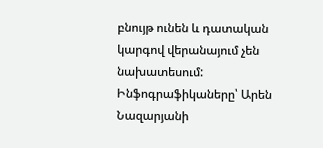բնույթ ունեն և դատական կարգով վերանայում չեն նախատեսում:
Ինֆոգրաֆիկաները՝ Արեն Նազարյանի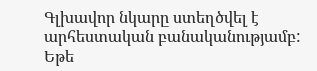Գլխավոր նկարը ստեղծվել է արհեստական բանականությամբ:
Եթե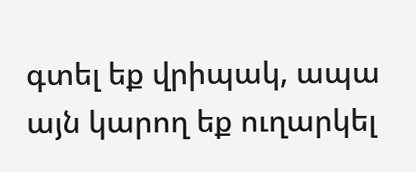գտել եք վրիպակ, ապա այն կարող եք ուղարկել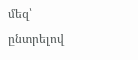մեզ՝ ընտրելով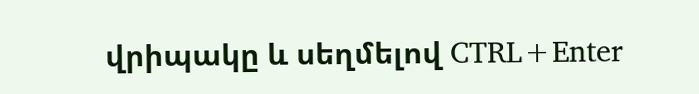վրիպակը և սեղմելով CTRL+Enter